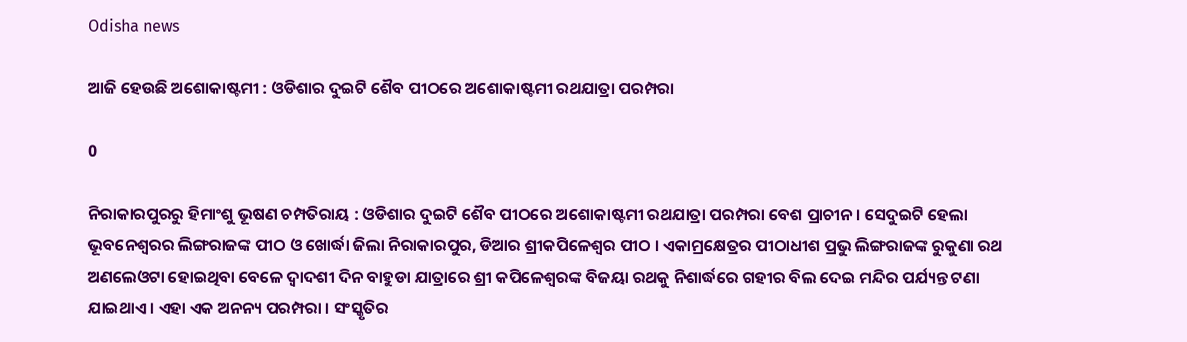Odisha news

ଆଜି ହେଉଛି ଅଶୋକାଷ୍ଟମୀ : ଓଡିଶାର ଦୁଇଟି ଶୈବ ପୀଠରେ ଅଶୋକାଷ୍ଟମୀ ରଥଯାତ୍ରା ପରମ୍ପରା

0

ନିରାକାରପୁରରୁ ହିମାଂଶୁ ଭୂଷଣ ଚମ୍ପତିରାୟ : ଓଡିଶାର ଦୁଇଟି ଶୈବ ପୀଠରେ ଅଶୋକାଷ୍ଟମୀ ରଥଯାତ୍ରା ପରମ୍ପରା ବେଶ ପ୍ରାଚୀନ । ସେଦୁଇଟି ହେଲା ଭୂବନେଶ୍ୱରର ଲିଙ୍ଗରାଜଙ୍କ ପୀଠ ଓ ଖୋର୍ଦ୍ଧା ଜିଲା ନିରାକାରପୁର, ଡିଆର ଶ୍ରୀକପିଳେଶ୍ୱର ପୀଠ । ଏକାମ୍ରକ୍ଷେତ୍ରର ପୀଠାଧୀଶ ପ୍ରଭୁ ଲିଙ୍ଗରାଜଙ୍କ ରୁକୁଣା ରଥ ଅଣଲେଓଟା ହୋଇଥିବା ବେଳେ ଦ୍ୱାଦଶୀ ଦିନ ବାହୁଡା ଯାତ୍ରାରେ ଶ୍ରୀ କପିଳେଶ୍ୱରଙ୍କ ବିଜୟା ରଥକୁ ନିଶାର୍ଦ୍ଧରେ ଗହୀର ବିଲ ଦେଇ ମନ୍ଦିର ପର୍ଯ୍ୟନ୍ତ ଟଣା ଯାଇଥାଏ । ଏହା ଏକ ଅନନ୍ୟ ପରମ୍ପରା । ସଂସ୍କୃତିର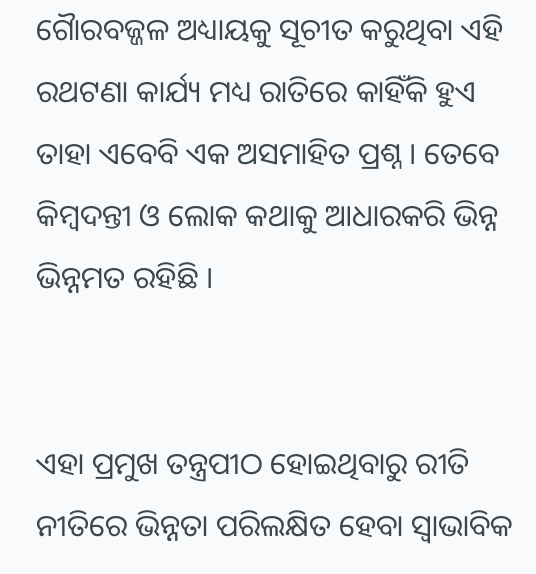ଗୈାରବଜ୍ଜଳ ଅଧ୍ୟାୟକୁ ସୂଚୀତ କରୁଥିବା ଏହି ରଥଟଣା କାର୍ଯ୍ୟ ମଧ୍ୟ ରାତିରେ କାହିଁକି ହୁଏ ତାହା ଏବେବି ଏକ ଅସମାହିତ ପ୍ରଶ୍ନ । ତେବେ କିମ୍ବଦନ୍ତୀ ଓ ଲୋକ କଥାକୁ ଆଧାରକରି ଭିନ୍ନ ଭିନ୍ନମତ ରହିଛି ।


ଏହା ପ୍ରମୁଖ ତନ୍ତ୍ରପୀଠ ହୋଇଥିବାରୁ ରୀତି ନୀତିରେ ଭିନ୍ନତା ପରିଲକ୍ଷିତ ହେବା ସ୍ୱାଭାବିକ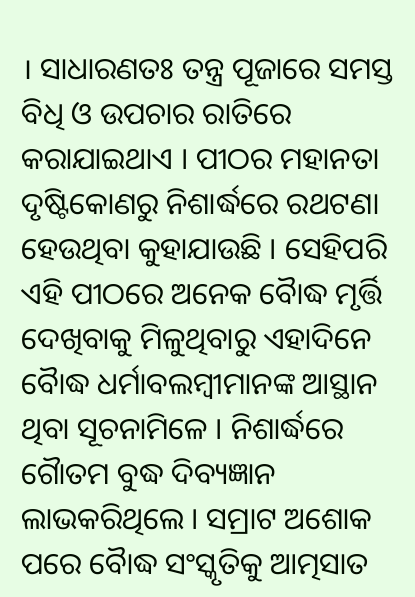। ସାଧାରଣତଃ ତନ୍ତ୍ର ପୂଜାରେ ସମସ୍ତ ବିଧି ଓ ଉପଚାର ରାତିରେ କରାଯାଇଥାଏ । ପୀଠର ମହାନତା ଦୃଷ୍ଟିକୋଣରୁ ନିଶାର୍ଦ୍ଧରେ ରଥଟଣା ହେଉଥିବା କୁହାଯାଉଛି । ସେହିପରି ଏହି ପୀଠରେ ଅନେକ ବୈାଦ୍ଧ ମୃର୍ତ୍ତି ଦେଖିବାକୁ ମିଳୁଥିବାରୁ ଏହାଦିନେ ବୈାଦ୍ଧ ଧର୍ମାବଲମ୍ବୀମାନଙ୍କ ଆସ୍ଥାନ ଥିବା ସୂଚନାମିଳେ । ନିଶାର୍ଦ୍ଧରେ ଗୈାତମ ବୁଦ୍ଧ ଦିବ୍ୟଜ୍ଞାନ ଲାଭକରିଥିଲେ । ସମ୍ରାଟ ଅଶୋକ ପରେ ବୈାଦ୍ଧ ସଂସ୍କୃତିକୁ ଆତ୍ମସାତ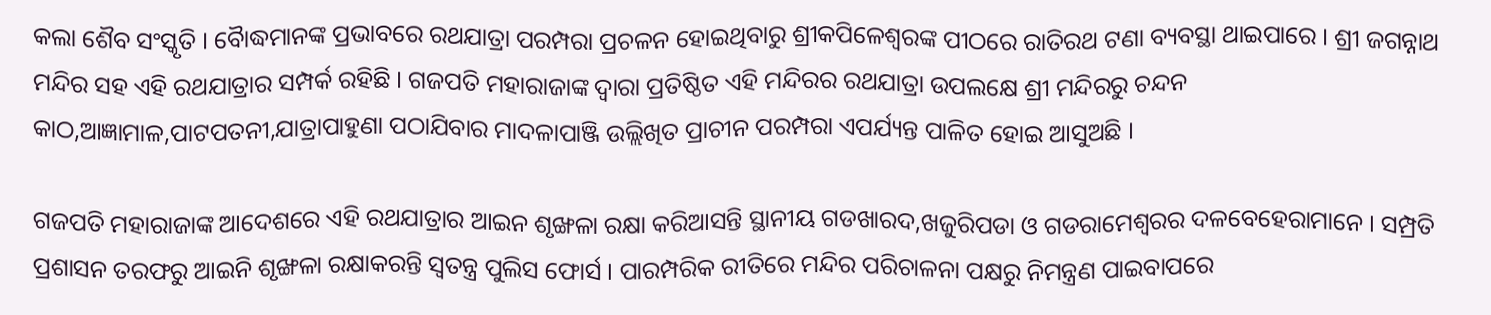କଲା ଶୈବ ସଂସ୍କୃତି । ବୈାଦ୍ଧମାନଙ୍କ ପ୍ରଭାବରେ ରଥଯାତ୍ରା ପରମ୍ପରା ପ୍ରଚଳନ ହୋଇଥିବାରୁ ଶ୍ରୀକପିଳେଶ୍ୱରଙ୍କ ପୀଠରେ ରାତିରଥ ଟଣା ବ୍ୟବସ୍ଥା ଥାଇପାରେ । ଶ୍ରୀ ଜଗନ୍ନାଥ ମନ୍ଦିର ସହ ଏହି ରଥଯାତ୍ରାର ସମ୍ପର୍କ ରହିଛି । ଗଜପତି ମହାରାଜାଙ୍କ ଦ୍ୱାରା ପ୍ରତିଷ୍ଠିତ ଏହି ମନ୍ଦିରର ରଥଯାତ୍ରା ଉପଲକ୍ଷେ ଶ୍ରୀ ମନ୍ଦିରରୁ ଚନ୍ଦନ କାଠ,ଆଜ୍ଞାମାଳ,ପାଟପତନୀ,ଯାତ୍ରାପାହୁଣା ପଠାଯିବାର ମାଦଳାପାଞ୍ଜି ଉଲ୍ଲିଖିତ ପ୍ରାଚୀନ ପରମ୍ପରା ଏପର୍ଯ୍ୟନ୍ତ ପାଳିତ ହୋଇ ଆସୁଅଛି ।

ଗଜପତି ମହାରାଜାଙ୍କ ଆଦେଶରେ ଏହି ରଥଯାତ୍ରାର ଆଇନ ଶୃଙ୍ଖଳା ରକ୍ଷା କରିଆସନ୍ତି ସ୍ଥାନୀୟ ଗଡଖାରଦ,ଖଜୁରିପଡା ଓ ଗଡରାମେଶ୍ୱରର ଦଳବେହେରାମାନେ । ସମ୍ପ୍ରତି ପ୍ରଶାସନ ତରଫରୁ ଆଇନି ଶୃଙ୍ଖଳା ରକ୍ଷାକରନ୍ତି ସ୍ୱତନ୍ତ୍ର ପୁଲିସ ଫୋର୍ସ । ପାରମ୍ପରିକ ରୀତିରେ ମନ୍ଦିର ପରିଚାଳନା ପକ୍ଷରୁ ନିମନ୍ତ୍ରଣ ପାଇବାପରେ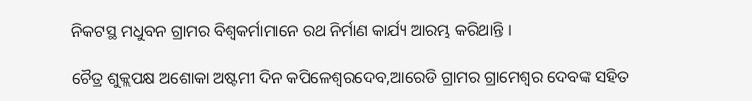ନିକଟସ୍ଥ ମଧୁବନ ଗ୍ରାମର ବିଶ୍ୱକର୍ମାମାନେ ରଥ ନିର୍ମାଣ କାର୍ଯ୍ୟ ଆରମ୍ଭ କରିଥାନ୍ତି ।

ଚୈତ୍ର ଶୁକ୍ଲପକ୍ଷ ଅଶୋକା ଅଷ୍ଟମୀ ଦିନ କପିଳେଶ୍ୱରଦେବ,ଆରେଡି ଗ୍ରାମର ଗ୍ରାମେଶ୍ୱର ଦେବଙ୍କ ସହିତ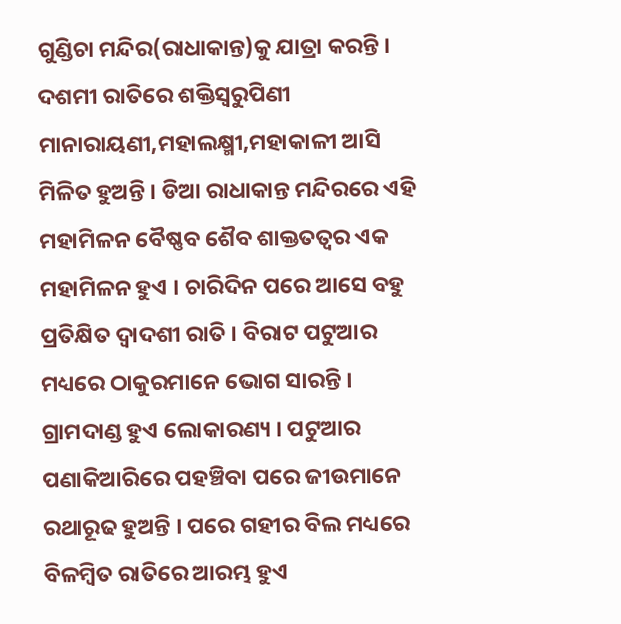ଗୁଣ୍ଡିଚା ମନ୍ଦିର(ରାଧାକାନ୍ତ)କୁ ଯାତ୍ରା କରନ୍ତି । ଦଶମୀ ରାତିରେ ଶକ୍ତିସ୍ୱରୁପିଣୀ ମାନାରାୟଣୀ,ମହାଲକ୍ଷ୍ମୀ,ମହାକାଳୀ ଆସି ମିଳିତ ହୁଅନ୍ତି । ଡିଆ ରାଧାକାନ୍ତ ମନ୍ଦିରରେ ଏହି ମହାମିଳନ ବୈଷ୍ଣବ ଶୈବ ଶାକ୍ତତତ୍ୱର ଏକ ମହାମିଳନ ହୁଏ । ଚାରିଦିନ ପରେ ଆସେ ବହୁ ପ୍ରତିକ୍ଷିତ ଦ୍ୱାଦଶୀ ରାତି । ବିରାଟ ପଟୁଆର ମଧ୍ୟରେ ଠାକୁରମାନେ ଭୋଗ ସାରନ୍ତି । ଗ୍ରାମଦାଣ୍ଡ ହୁଏ ଲୋକାରଣ୍ୟ । ପଟୁଆର ପଣାକିଆରିରେ ପହଞ୍ଚିବା ପରେ ଜୀଉମାନେ ରଥାରୂଢ ହୁଅନ୍ତି । ପରେ ଗହୀର ବିଲ ମଧ୍ୟରେ ବିଳମ୍ବିତ ରାତିରେ ଆରମ୍ଭ ହୁଏ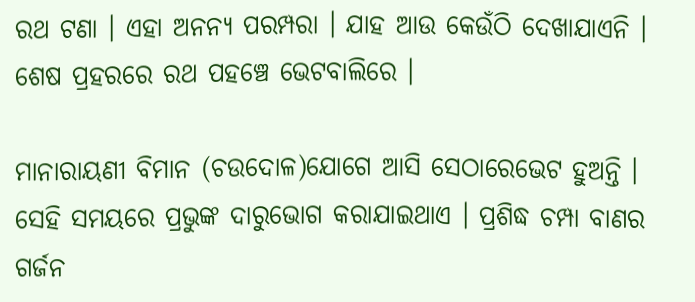ରଥ ଟଣା । ଏହା ଅନନ୍ୟ ପରମ୍ପରା । ଯାହ ଆଉ କେଉଁଠି ଦେଖାଯାଏନି । ଶେଷ ପ୍ରହରରେ ରଥ ପହଞ୍ଚେ ଭେଟବାଲିରେ ।

ମାନାରାୟଣୀ ବିମାନ (ଚଉଦୋଳ)ଯୋଗେ ଆସି ସେଠାରେଭେଟ ହୁଅନ୍ତି । ସେହି ସମୟରେ ପ୍ରଭୁଙ୍କ ଦାରୁଭୋଗ କରାଯାଇଥାଏ । ପ୍ରଶିଦ୍ଧ ଚମ୍ପା ବାଣର ଗର୍ଜନ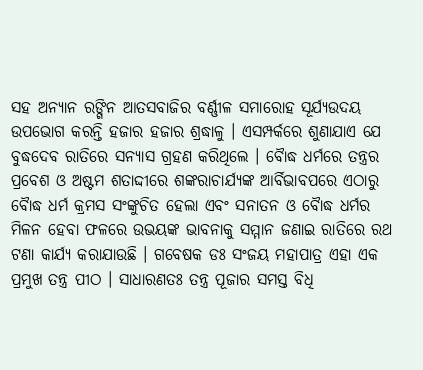ସହ ଅନ୍ୟାନ ରଙ୍ଗିନ ଆତସବାଜିର ବର୍ଣ୍ଣୀଳ ସମାରୋହ ସୂର୍ଯ୍ୟଉଦୟ ଉପଭୋଗ କରନ୍ତି ହଜାର ହଜାର ଶ୍ରଦ୍ଧାଳୁ । ଏସମ୍ପର୍କରେ ଶୁଣାଯାଏ ଯେ ବୁଦ୍ଧଦେବ ରାତିରେ ସନ୍ୟାସ ଗ୍ରହଣ କରିଥିଲେ । ବୈାଦ୍ଧ ଧର୍ମରେ ତନ୍ତ୍ରର ପ୍ରବେଶ ଓ ଅଷ୍ଟମ ଶତାଦ୍ଦୀରେ ଶଙ୍କରାଚାର୍ଯ୍ୟଙ୍କ ଆର୍ବିଭାବପରେ ଏଠାରୁ ବୈାଦ୍ଧ ଧର୍ମ କ୍ରମସ ସଂଙ୍କୁଚିତ ହେଲା ଏବଂ ସନାତନ ଓ ବୈାଦ୍ଧ ଧର୍ମର ମିଳନ ହେବା ଫଳରେ ଉଭୟଙ୍କ ଭାବନାକୁ ସମ୍ମାନ ଜଣାଇ ରାତିରେ ରଥ ଟଣା କାର୍ଯ୍ୟ କରାଯାଉଛି । ଗବେଷକ ଡଃ ସଂଜୟ ମହାପାତ୍ର ଏହା ଏକ ପ୍ରମୁଖ ତନ୍ତ୍ର ପୀଠ । ସାଧାରଣତଃ ତନ୍ତ୍ର ପୂଜାର ସମସ୍ତ ବିଧି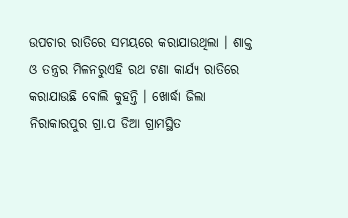ଉପଚାର ରାତିରେ ସମୟରେ କରାଯାଉଥିଲା । ଶାକ୍ତ ଓ ତନ୍ତ୍ରର ମିଳନରୁଏହି ରଥ ଟଣା କାର୍ଯ୍ୟ ରାତିରେ କରାଯାଉଛି ବୋଲି କୁହନ୍ତି । ଖୋର୍ଦ୍ଧା ଜିଲା ନିରାକାରପୁର ଗ୍ରା.ପ ଡିଆ ଗ୍ରାମସ୍ଥିତ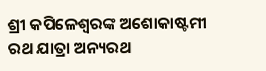ଶ୍ରୀ କପିଳେଶ୍ୱରଙ୍କ ଅଶୋକାଷ୍ଟମୀ ରଥ ଯାତ୍ରା ଅନ୍ୟରଥ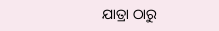ଯାତ୍ରା ଠାରୁ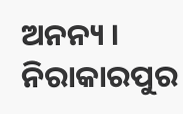ଅନନ୍ୟ । ନିରାକାରପୁର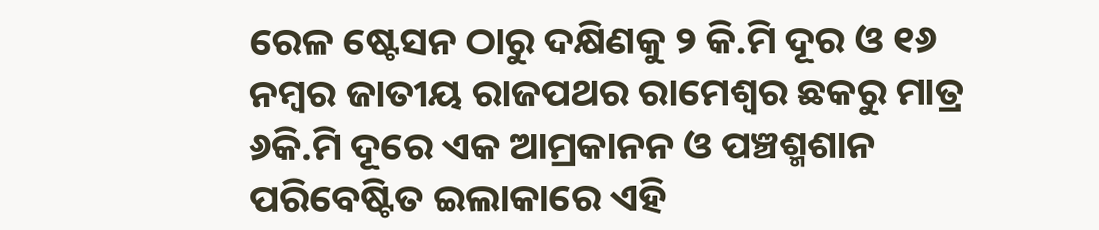ରେଳ ଷ୍ଟେସନ ଠାରୁ ଦକ୍ଷିଣକୁ ୨ କି.ମି ଦୂର ଓ ୧୬ ନମ୍ବର ଜାତୀୟ ରାଜପଥର ରାମେଶ୍ୱର ଛକରୁ ମାତ୍ର ୬କି.ମି ଦୂରେ ଏକ ଆମ୍ରକାନନ ଓ ପଞ୍ଚଶ୍ମଶାନ ପରିବେଷ୍ଟିତ ଇଲାକାରେ ଏହି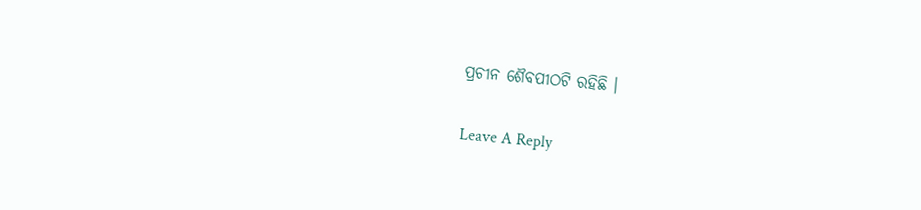ପ୍ରଚୀନ ଶୈବପୀଠଟି ରହିଛି ।

Leave A Reply